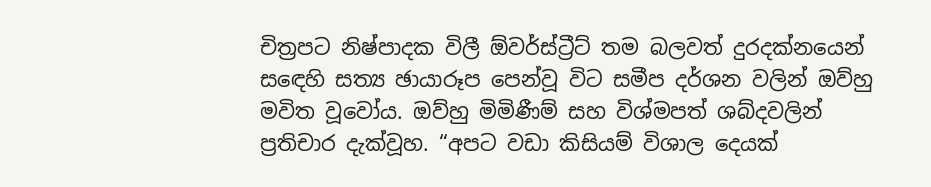චිත්‍රපට නිෂ්පාදක විලී ඕවර්ස්ට්‍රීට් තම බලවත් දුරදක්නයෙන් සඳෙහි සත්‍ය ඡායාරූප පෙන්වූ විට සමීප දර්ශන වලින් ඔව්හු මවිත වූවෝය. ඔව්හු මිමිණීම් සහ විශ්මපත් ශබ්දවලින් ප්‍රතිචාර දැක්වූහ. “අපට වඩා කිසියම් විශාල දෙයක්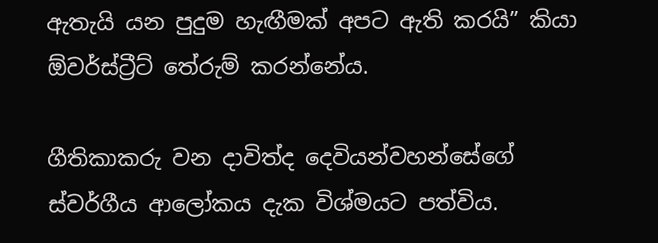ඇතැයි යන පුදුම හැඟීමක් අපට ඇති කරයි” කියා ඕවර්ස්ට්‍රීට් තේරුම් කරන්නේය.

ගීතිකාකරු වන දාවිත්ද දෙවියන්වහන්සේගේ ස්වර්ගීය ආලෝකය දැක විශ්මයට පත්විය.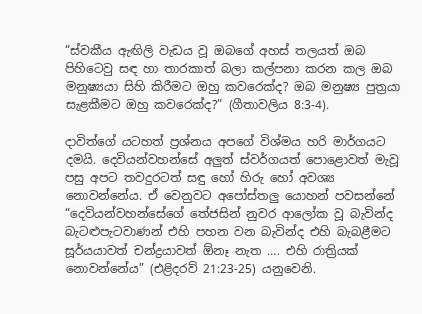“ස්වකීය ඇඟිලි වැඩය වූ ඔබගේ අහස් තලයත් ඔබ පිහිටෙවු සඳ හා තාරකාත් බලා කල්පනා කරන කල ඔබ මනුෂ්‍යයා සිහි කිරීමට ඔහු කවරෙක්ද? ඔබ මනුෂ්‍ය පුත්‍රයා සැළකීමට ඔහු කවරෙක්ද?” (ගීතාවලිය 8:3-4).

දාවිත්ගේ යටහත් ප්‍රශ්නය අපගේ විශ්මය හරි මාර්ගයට දමයි. දෙවියන්වහන්සේ අලුත් ස්වර්ගයත් පොළොවත් මැවූ පසු අපට තවදුරටත් සඳු හෝ හිරු හෝ අවශ්‍ය නොවන්නේය. ඒ වෙනුවට අපෝස්තලු යොහන් පවසන්නේ “දෙවියන්වහන්සේගේ තේජසින් නුවර ආලෝක වූ බැවින්ද බැටළුපැටවාණන් එහි පහන වන බැවින්ද එහි බැබළීමට සූර්යයාවත් චන්ද්‍රයාවත් ඕනෑ නැත …. එහි රාත්‍රියක් නොවන්නේය” (එළිදරව් 21:23-25) යනුවෙනි.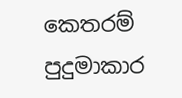කෙතරම් පුදුමාකාර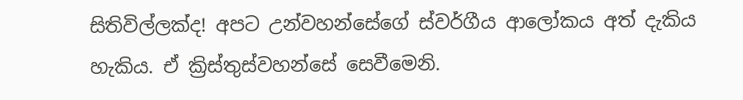සිතිවිල්ලක්ද! අපට උන්වහන්සේගේ ස්වර්ගීය ආලෝකය අත් දැකිය හැකිය. ඒ ක්‍රිස්තුස්වහන්සේ සෙවීමෙනි.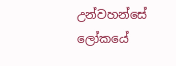උන්වහන්සේ ලෝකයේ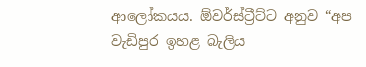ආලෝකයය. ඕවර්ස්ට්‍රීට්ට අනුව “අප වැඩිපුර ඉහළ බැලිය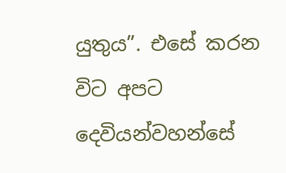යුතුය”. එසේ කරන විට අපට දෙවියන්වහන්සේ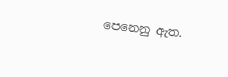පෙනෙනු ඇත.